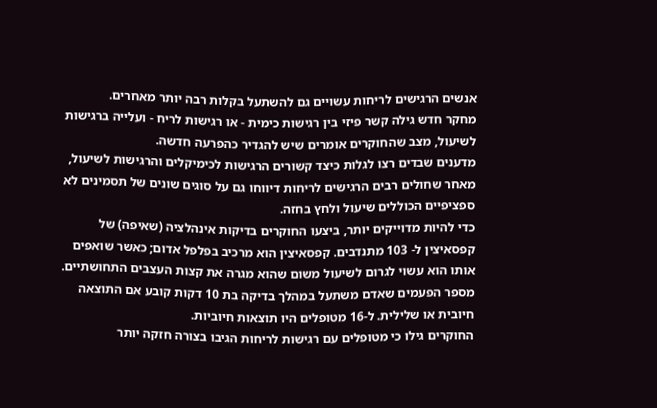אנשים הרגישים לריחות עשויים גם להשתעל בקלות רבה יותר מאחרים.
מחקר חדש גילה קשר פיזי בין רגישות כימית - או רגישות לריח - ועלייה ברגישות לשיעול, מצב שהחוקרים אומרים שיש להגדיר כהפרעה חדשה.
מדענים שבדים רצו לגלות כיצד קשורים הרגישות לכימיקלים והרגישות לשיעול, מאחר שחולים רבים הרגישים לריחות דיווחו גם על סוגים שונים של תסמינים לא ספציפיים הכוללים שיעול ולחץ בחזה.
כדי להיות מדוייקים יותר, ביצעו החוקרים בדיקות אינהלציה (שאיפה) של קפסאיצין ל- 103 מתנדבים. קפסאיצין הוא מרכיב בפלפל אדום; כאשר שואפים אותו הוא עשוי לגרום לשיעול משום שהוא מגרה את קצות העצבים התחושתיים. מספר הפעמים שאדם משתעל במהלך בדיקה בת 10 דקות קובע אם התוצאה חיובית או שלילית. ל-16 מטופלים היו תוצאות חיוביות.
החוקרים גילו כי מטופלים עם רגישות לריחות הגיבו בצורה חזקה יותר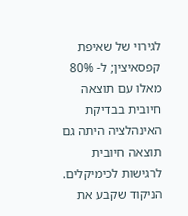לגירוי של שאיפת קפסאיצין; ל- 80% מאלו עם תוצאה חיובית בבדיקת האינהלציה היתה גם תוצאה חיובית לרגישות לכימיקלים.
הניקוד שקבע את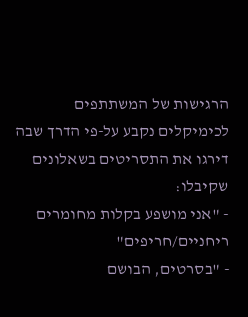הרגישות של המשתתפים לכימיקלים נקבע על-פי הדרך שבה דירגו את התסריטים בשאלונים שקיבלו:
- "אני מושפע בקלות מחומרים ריחניים/חריפים"
- "בסרטים, הבושם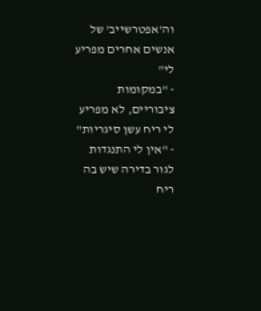וה'אפטרשייב' של אנשים אחרים מפריע לי"
- "במקומות ציבוריים, לא מפריע לי ריח עשן סיגריות"
- "אין לי התנגדות לגור בדירה שיש בה ריח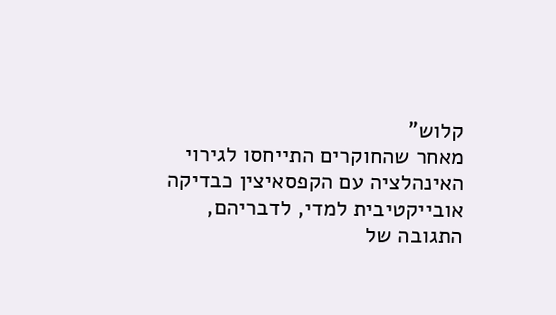קלוש"
מאחר שהחוקרים התייחסו לגירוי האינהלציה עם הקפסאיצין כבדיקה אובייקטיבית למדי, לדבריהם, התגובה של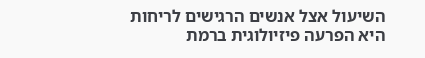השיעול אצל אנשים הרגישים לריחות היא הפרעה פיזיולוגית ברמת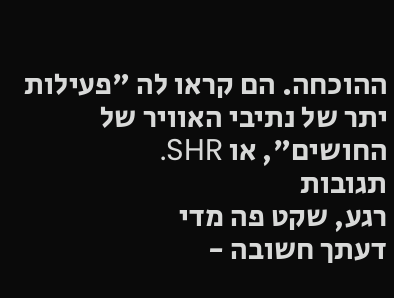ההוכחה. הם קראו לה "פעילות יתר של נתיבי האוויר של החושים", או SHR.
תגובות
רגע, שקט פה מדי
דעתך חשובה -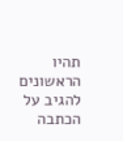תהיו הראשונים להגיב על הכתבה